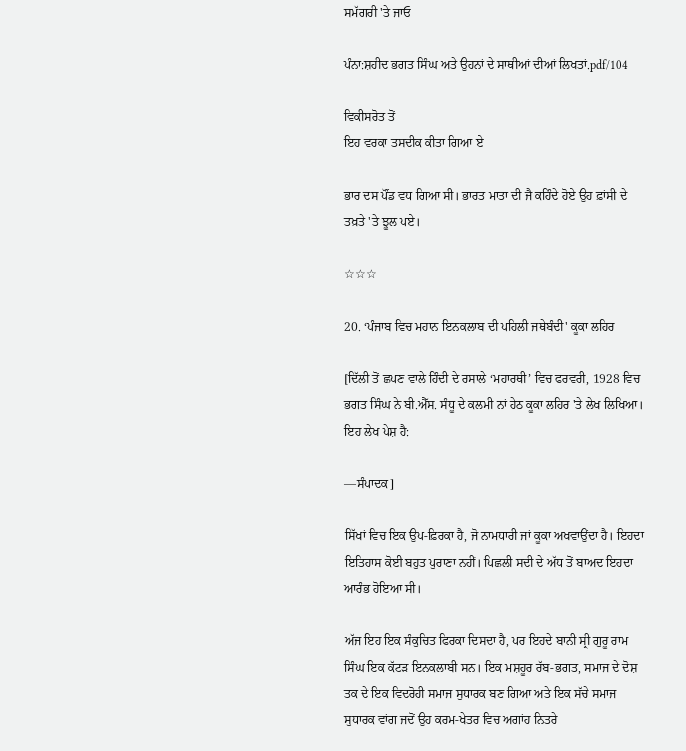ਸਮੱਗਰੀ 'ਤੇ ਜਾਓ

ਪੰਨਾ:ਸ਼ਹੀਦ ਭਗਤ ਸਿੰਘ ਅਤੇ ਉਹਨਾਂ ਦੇ ਸਾਥੀਆਂ ਦੀਆਂ ਲਿਖਤਾਂ.pdf/104

ਵਿਕੀਸਰੋਤ ਤੋਂ
ਇਹ ਵਰਕਾ ਤਸਦੀਕ ਕੀਤਾ ਗਿਆ ਏ

ਭਾਰ ਦਸ ਪੌਂਡ ਵਧ ਗਿਆ ਸੀ। ਭਾਰਤ ਮਾਤਾ ਦੀ ਜੈ ਕਹਿੰਦੇ ਹੋਏ ਉਹ ਫ਼ਾਂਸੀ ਦੇ ਤਖ਼ਤੇ 'ਤੇ ਝੂਲ ਪਏ।

☆☆☆

20. ‘ਪੰਜਾਬ ਵਿਚ ਮਹਾਨ ਇਨਕਲਾਬ ਦੀ ਪਹਿਲੀ ਜਥੇਬੰਦੀ' ਕੂਕਾ ਲਹਿਰ

[ਦਿੱਲੀ ਤੋਂ ਛਪਣ ਵਾਲੇ ਹਿੰਦੀ ਦੇ ਰਸਾਲੇ ‘ਮਹਾਰਥੀ’ ਵਿਚ ਫਰਵਰੀ, 1928 ਵਿਚ ਭਗਤ ਸਿੰਘ ਨੇ ਬੀ.ਐੱਸ. ਸੰਧੂ ਦੇ ਕਲਮੀ ਨਾਂ ਹੇਠ ਕੂਕਾ ਲਹਿਰ 'ਤੇ ਲੇਖ ਲਿਖਿਆ। ਇਹ ਲੇਖ ਪੇਸ਼ ਹੈ:

—ਸੰਪਾਦਕ]

ਸਿੱਖਾਂ ਵਿਚ ਇਕ ਉਪ-ਫ਼ਿਰਕਾ ਹੈ, ਜੋ ਨਾਮਧਾਰੀ ਜਾਂ ਕੂਕਾ ਅਖਵਾਉਂਦਾ ਹੈ। ਇਹਦਾ ਇਤਿਹਾਸ ਕੋਈ ਬਹੁਤ ਪੁਰਾਣਾ ਨਹੀਂ। ਪਿਛਲੀ ਸਦੀ ਦੇ ਅੱਧ ਤੋਂ ਬਾਅਦ ਇਹਦਾ ਆਰੰਭ ਹੋਇਆ ਸੀ।

ਅੱਜ ਇਹ ਇਕ ਸੰਕੁਚਿਤ ਫਿਰਕਾ ਦਿਸਦਾ ਹੈ, ਪਰ ਇਹਦੇ ਬਾਨੀ ਸ੍ਰੀ ਗੁਰੂ ਰਾਮ ਸਿੰਘ ਇਕ ਕੱਟੜ ਇਨਕਲਾਬੀ ਸਨ। ਇਕ ਮਸ਼ਹੂਰ ਰੱਬ-ਭਗਤ, ਸਮਾਜ ਦੇ ਦੋਸ਼ ਤਕ ਦੇ ਇਕ ਵਿਦਰੋਹੀ ਸਮਾਜ ਸੁਧਾਰਕ ਬਣ ਗਿਆ ਅਤੇ ਇਕ ਸੱਚੇ ਸਮਾਜ ਸੁਧਾਰਕ ਵਾਂਗ ਜਦੋਂ ਉਹ ਕਰਮ-ਖੇਤਰ ਵਿਚ ਅਗਾਂਹ ਨਿਤਰੇ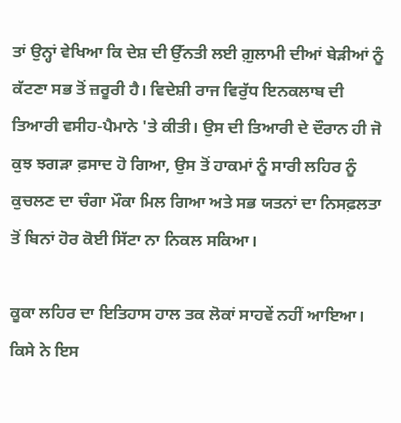ਤਾਂ ਉਨ੍ਹਾਂ ਵੇਖਿਆ ਕਿ ਦੇਸ਼ ਦੀ ਉੱਨਤੀ ਲਈ ਗ਼ੁਲਾਮੀ ਦੀਆਂ ਬੇੜੀਆਂ ਨੂੰ ਕੱਟਣਾ ਸਭ ਤੋਂ ਜ਼ਰੂਰੀ ਹੈ। ਵਿਦੇਸ਼ੀ ਰਾਜ ਵਿਰੁੱਧ ਇਨਕਲਾਬ ਦੀ ਤਿਆਰੀ ਵਸੀਹ-ਪੈਮਾਨੇ 'ਤੇ ਕੀਤੀ। ਉਸ ਦੀ ਤਿਆਰੀ ਦੇ ਦੌਰਾਨ ਹੀ ਜੋ ਕੁਝ ਝਗੜਾ ਫ਼ਸਾਦ ਹੋ ਗਿਆ, ਉਸ ਤੋਂ ਹਾਕਮਾਂ ਨੂੰ ਸਾਰੀ ਲਹਿਰ ਨੂੰ ਕੁਚਲਣ ਦਾ ਚੰਗਾ ਮੌਕਾ ਮਿਲ ਗਿਆ ਅਤੇ ਸਭ ਯਤਨਾਂ ਦਾ ਨਿਸਫ਼ਲਤਾ ਤੋਂ ਬਿਨਾਂ ਹੋਰ ਕੋਈ ਸਿੱਟਾ ਨਾ ਨਿਕਲ ਸਕਿਆ।

ਕੂਕਾ ਲਹਿਰ ਦਾ ਇਤਿਹਾਸ ਹਾਲ ਤਕ ਲੋਕਾਂ ਸਾਹਵੇਂ ਨਹੀਂ ਆਇਆ। ਕਿਸੇ ਨੇ ਇਸ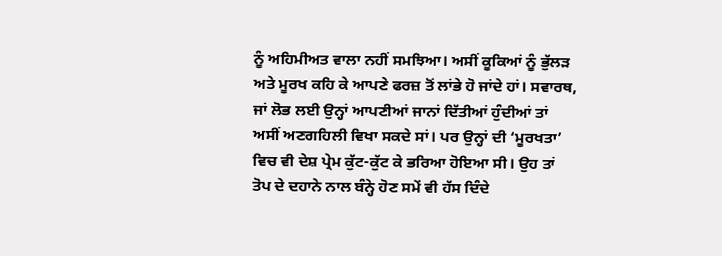ਨੂੰ ਅਹਿਮੀਅਤ ਵਾਲਾ ਨਹੀਂ ਸਮਝਿਆ। ਅਸੀਂ ਕੂਕਿਆਂ ਨੂੰ ਭੁੱਲੜ ਅਤੇ ਮੂਰਖ ਕਹਿ ਕੇ ਆਪਣੇ ਫਰਜ਼ ਤੋਂ ਲਾਂਭੇ ਹੋ ਜਾਂਦੇ ਹਾਂ। ਸਵਾਰਥ, ਜਾਂ ਲੋਭ ਲਈ ਉਨ੍ਹਾਂ ਆਪਣੀਆਂ ਜਾਨਾਂ ਦਿੱਤੀਆਂ ਹੁੰਦੀਆਂ ਤਾਂ ਅਸੀਂ ਅਣਗਹਿਲੀ ਵਿਖਾ ਸਕਦੇ ਸਾਂ। ਪਰ ਉਨ੍ਹਾਂ ਦੀ ‘ਮੂਰਖਤਾ’ ਵਿਚ ਵੀ ਦੇਸ਼ ਪ੍ਰੇਮ ਕੁੱਟ-ਕੁੱਟ ਕੇ ਭਰਿਆ ਹੋਇਆ ਸੀ। ਉਹ ਤਾਂ ਤੋਪ ਦੇ ਦਹਾਨੇ ਨਾਲ ਬੰਨ੍ਹੇ ਹੋਣ ਸਮੇਂ ਵੀ ਹੱਸ ਦਿੰਦੇ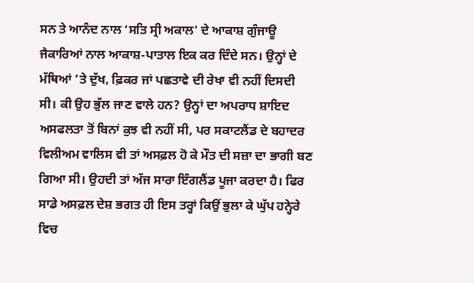ਸਨ ਤੇ ਆਨੰਦ ਨਾਲ ‘ਸਤਿ ਸ੍ਰੀ ਅਕਾਲ' ਦੇ ਆਕਾਸ਼ ਗੁੰਜਾਊ ਜੈਕਾਰਿਆਂ ਨਾਲ ਆਕਾਸ਼-ਪਾਤਾਲ ਇਕ ਕਰ ਦਿੰਦੇ ਸਨ। ਉਨ੍ਹਾਂ ਦੇ ਮੱਥਿਆਂ ’ਤੇ ਦੁੱਖ, ਫ਼ਿਕਰ ਜਾਂ ਪਛਤਾਵੇ ਦੀ ਰੇਖਾ ਵੀ ਨਹੀਂ ਦਿਸਦੀ ਸੀ। ਕੀ ਉਹ ਭੁੱਲ ਜਾਣ ਵਾਲੇ ਹਨ? ਉਨ੍ਹਾਂ ਦਾ ਅਪਰਾਧ ਸ਼ਾਇਦ ਅਸਫਲਤਾ ਤੋਂ ਬਿਨਾਂ ਕੁਝ ਵੀ ਨਹੀਂ ਸੀ, ਪਰ ਸਕਾਟਲੈਂਡ ਦੇ ਬਹਾਦਰ ਵਿਲੀਅਮ ਵਾਲਿਸ ਵੀ ਤਾਂ ਅਸਫ਼ਲ ਹੋ ਕੇ ਮੌਤ ਦੀ ਸਜ਼ਾ ਦਾ ਭਾਗੀ ਬਣ ਗਿਆ ਸੀ। ਉਹਦੀ ਤਾਂ ਅੱਜ ਸਾਰਾ ਇੰਗਲੈਂਡ ਪੂਜਾ ਕਰਦਾ ਹੈ। ਫਿਰ ਸਾਡੇ ਅਸਫ਼ਲ ਦੇਸ਼ ਭਗਤ ਹੀ ਇਸ ਤਰ੍ਹਾਂ ਕਿਉਂ ਭੁਲਾ ਕੇ ਘੁੱਪ ਹਨ੍ਹੇਰੇ ਵਿਚ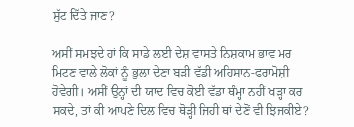ਸੁੱਟ ਦਿੱਤੇ ਜਾਣ?

ਅਸੀਂ ਸਮਝਦੇ ਹਾਂ ਕਿ ਸਾਡੇ ਲਈ ਦੇਸ਼ ਵਾਸਤੇ ਨਿਸ਼ਕਾਮ ਭਾਵ ਮਰ ਮਿਟਣ ਵਾਲੇ ਲੋਕਾਂ ਨੂੰ ਭੁਲਾ ਦੇਣਾ ਬੜੀ ਵੱਡੀ ਅਹਿਸਾਨ-ਫਰਾਮੋਸ਼ੀ ਹੋਵੇਗੀ। ਅਸੀਂ ਉਨ੍ਹਾਂ ਦੀ ਯਾਦ ਵਿਚ ਕੋਈ ਵੱਡਾ ਥੰਮ੍ਹਾ ਨਹੀਂ ਖੜ੍ਹਾ ਕਰ ਸਕਦੇ, ਤਾਂ ਕੀ ਆਪਣੇ ਦਿਲ ਵਿਚ ਥੋੜ੍ਹੀ ਜਿਹੀ ਥਾਂ ਦੇਣੋਂ ਵੀ ਝਿਜਕੀਏ?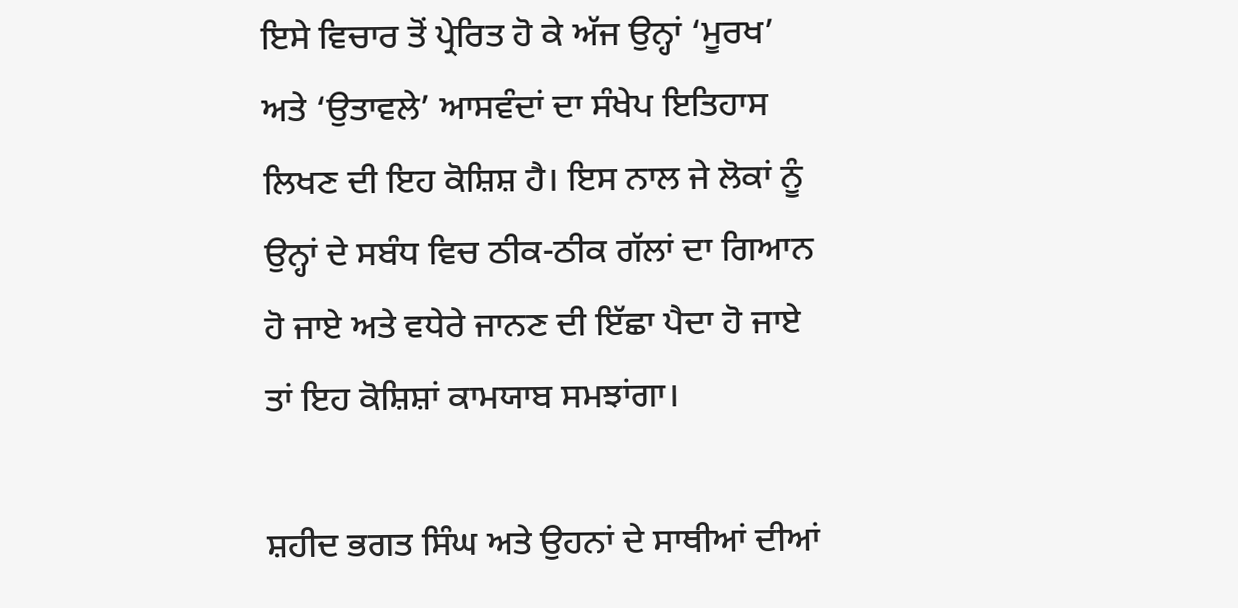ਇਸੇ ਵਿਚਾਰ ਤੋਂ ਪ੍ਰੇਰਿਤ ਹੋ ਕੇ ਅੱਜ ਉਨ੍ਹਾਂ ‘ਮੂਰਖ’ ਅਤੇ ‘ਉਤਾਵਲੇ’ ਆਸਵੰਦਾਂ ਦਾ ਸੰਖੇਪ ਇਤਿਹਾਸ ਲਿਖਣ ਦੀ ਇਹ ਕੋਸ਼ਿਸ਼ ਹੈ। ਇਸ ਨਾਲ ਜੇ ਲੋਕਾਂ ਨੂੰ ਉਨ੍ਹਾਂ ਦੇ ਸਬੰਧ ਵਿਚ ਠੀਕ-ਠੀਕ ਗੱਲਾਂ ਦਾ ਗਿਆਨ ਹੋ ਜਾਏ ਅਤੇ ਵਧੇਰੇ ਜਾਨਣ ਦੀ ਇੱਛਾ ਪੈਦਾ ਹੋ ਜਾਏ ਤਾਂ ਇਹ ਕੋਸ਼ਿਸ਼ਾਂ ਕਾਮਯਾਬ ਸਮਝਾਂਗਾ।

ਸ਼ਹੀਦ ਭਗਤ ਸਿੰਘ ਅਤੇ ਉਹਨਾਂ ਦੇ ਸਾਥੀਆਂ ਦੀਆਂ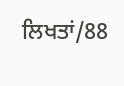ਲਿਖਤਾਂ/88